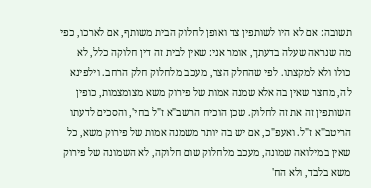תשובה: אם לא היו לשותפין צד ואופן לחלוק הבית משותף, אם לארכו, כפי מה שנראה שעלה בדעתך, אומר אני: שאין לבית זה דין חלוקה כלל, לא כולו ולא למקצתו. לפי שהחלק הצר, מעכב מלחלוק חלק הרחב. וילפינא לה, מחצר שאין בה אלא שמנה אמות של פירוק משא מצומצמות, כופין השותפין זה את זה לחלוק. שכן הוכיח הרשב"א ז"ל בחי', והסכים לדעתו הריטב"א ז"ל. ואעפ"כ, אם יש בה יותר משמנה אמות של פירוק משא, כל שאין במילואה שמונה, מעכב מלחלוק שום חלוקה, לא השמונה של פירוק משא בלבד, ולא הח'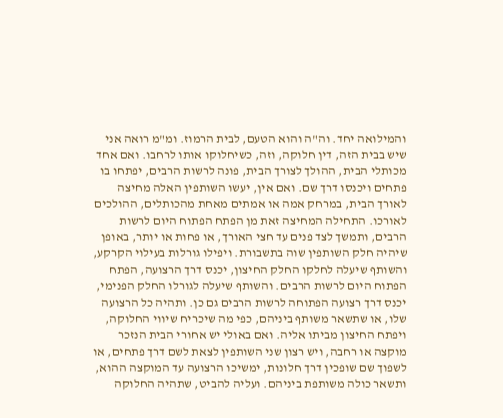והמילואה יחד. וה"ה והוא הטעם, לבית הרמוז. ומ"מ רואה אני שיש בבית הזה, דין חלוקה, וזה, כשיחלוקו אותו לרחבו. ואם אחד מכותלי הבית, ההולך לצורך הבית, פונה לרשות הרבים, יפתחו בו פתחים ויכנסו דרך שם. ואם אין, יעשו השותפין האלה מחיצה לאורך הבית, במרחק אמה או אמתים מאחת מהכותלים, ההולכים לאורכו. התחילה המחיצה זאת מן הפתח הפתוח היום לרשות הרבים, ותמשך לצד פנים עד חצי האורך, או פחות או יותר, באופן שיהיה חלק השותפין שוה בתשבורת. ויפילו גורלות בעילוי הקרקע, והשותף שיעלה לחלקו החלק החיצון, יכנס דרך הרצועה, הפתח הפתוח היום לרשות הרבים. והשותף שיעלה לגורלו החלק הפנימי, יכנס דרך רצועה הפתוחה לרשות הרבים גם כן. ותהיה כל הרצועה שלו, או שתשאר משותף ביניהם, כפי מה שיכריח שיווי החלוקה, ויפתח החיצון מביתו אליה. ואם באולי יש אחורי הבית הנזכר מוקצה או רחבה, ויש רצון שני השותפין לצאת לשם דרך פתחים, או לשפוך שם שופכין דרך חלונות, ימשיכו הרצועה עד המוקצה ההוא, ותשאר כולה משותפת ביניהם. ועליה להביט, שתהיה החלוקה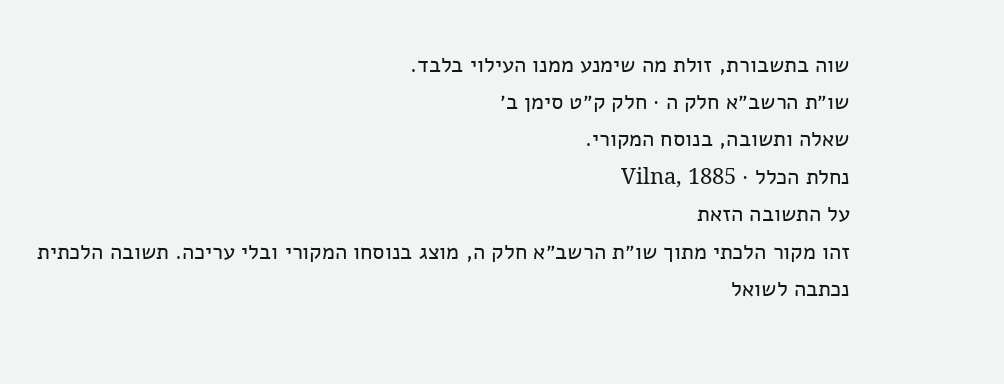שוה בתשבורת, זולת מה שימנע ממנו העילוי בלבד.
שו״ת הרשב״א חלק ה · חלק ק״ט סימן ב׳
שאלה ותשובה, בנוסח המקורי.
נחלת הכלל · Vilna, 1885
על התשובה הזאת
זהו מקור הלכתי מתוך שו״ת הרשב״א חלק ה, מוצג בנוסחו המקורי ובלי עריכה. תשובה הלכתית נכתבה לשואל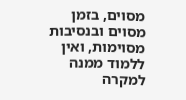מסוים, בזמן מסוים ובנסיבות מסוימות, ואין ללמוד ממנה למקרה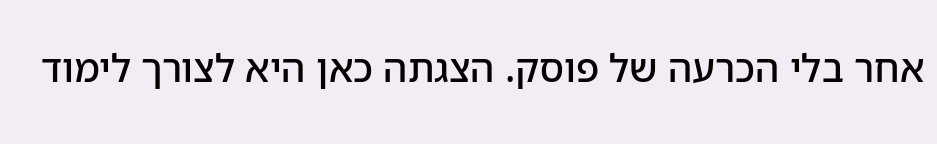אחר בלי הכרעה של פוסק. הצגתה כאן היא לצורך לימוד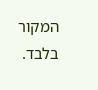המקור בלבד.